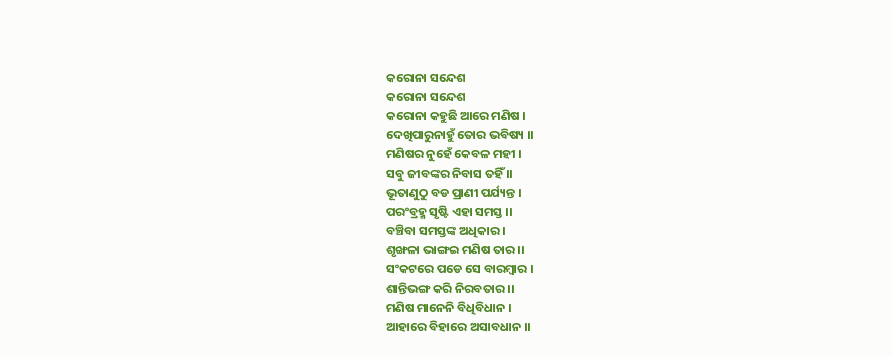କରୋନା ସନ୍ଦେଶ
କରୋନା ସନ୍ଦେଶ
କରୋନା କହୁଛି ଆରେ ମଣିଷ ।
ଦେଖିପାରୁନାହୁଁ ତୋର ଭବିଷ୍ୟ ।।
ମଣିଷର ନୁହେଁ କେବଳ ମହୀ ।
ସବୁ ଜୀବଙ୍କର ନିବାସ ତହିଁ ।।
ଭୂତାଣୁଠୁ ବଡ ପ୍ରାଣୀ ପର୍ଯ୍ୟନ୍ତ ।
ପରଂବ୍ରହ୍ମ ସୃଷ୍ଟି ଏହା ସମସ୍ତ ।।
ବଞ୍ଚିବା ସମସ୍ତଙ୍କ ଅଧିକାର ।
ଶୃଙ୍ଖଳା ଭାଙ୍ଗଇ ମଣିଷ ତାର ।।
ସଂକଟରେ ପଡେ ସେ ବାରମ୍ବାର ।
ଶାନ୍ତିଭଙ୍ଗ କରି ନିରବତାର ।।
ମଣିଷ ମାନେନି ବିଧିବିଧାନ ।
ଆହାରେ ବିହାରେ ଅସାବଧାନ ।।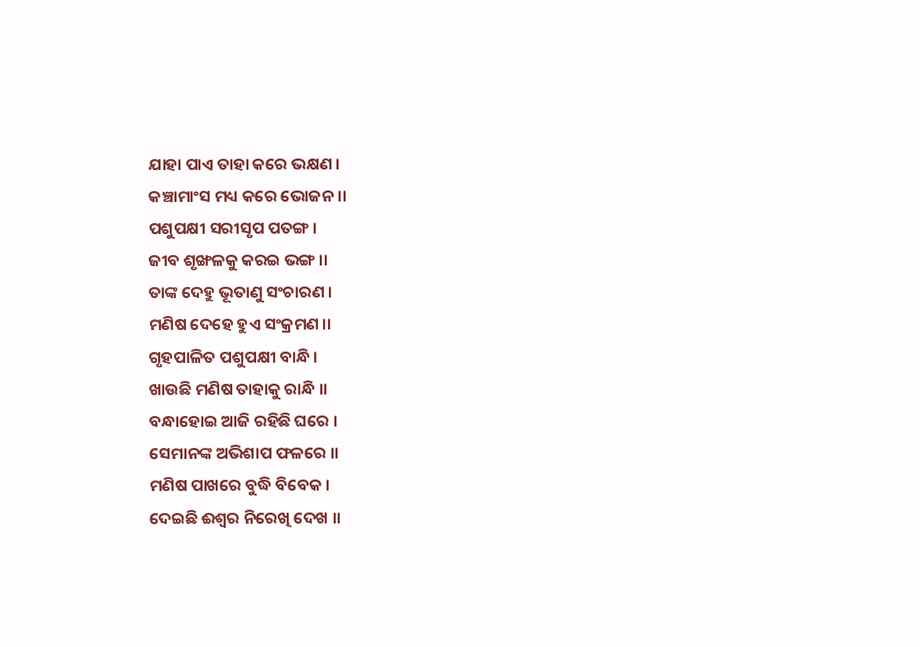ଯାହା ପାଏ ତାହା କରେ ଭକ୍ଷଣ ।
କଞ୍ଚାମାଂସ ମଧ୍ୟ କରେ ଭୋଜନ ।।
ପଶୁପକ୍ଷୀ ସରୀସୃପ ପତଙ୍ଗ ।
ଜୀବ ଶୃଙ୍ଖଳକୁ କରଇ ଭଙ୍ଗ ।।
ତାଙ୍କ ଦେହୁ ଭୂତାଣୁ ସଂଚାରଣ ।
ମଣିଷ ଦେହେ ହୁଏ ସଂକ୍ରମଣ ।।
ଗୃହପାଳିତ ପଶୁପକ୍ଷୀ ବାନ୍ଧି ।
ଖାଉଛି ମଣିଷ ତାହାକୁ ରାନ୍ଧି ।।
ବନ୍ଧାହୋଇ ଆଜି ରହିଛି ଘରେ ।
ସେମାନଙ୍କ ଅଭିଶାପ ଫଳରେ ।।
ମଣିଷ ପାଖରେ ବୁଦ୍ଧି ବିବେକ ।
ଦେଇଛି ଈଶ୍ୱର ନିରେଖି ଦେଖ ।।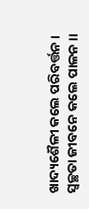ଖାଦ୍ୟଶୈଳୀ କଲେ ପରିବର୍ତ୍ତନ ।
ସ୍ୱଚ୍ଛତା ଜୀବନେ କଲେ ପାଳନ ।।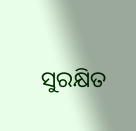ସୁରକ୍ଷିତ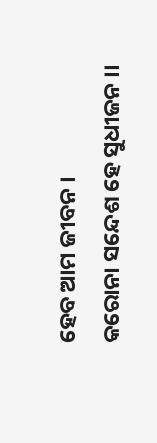ହେବ ଆମ ଜୀବନ ।
କରୋନା ସନ୍ଦେଶ ହେ ସୁଧୀଜନ ।।